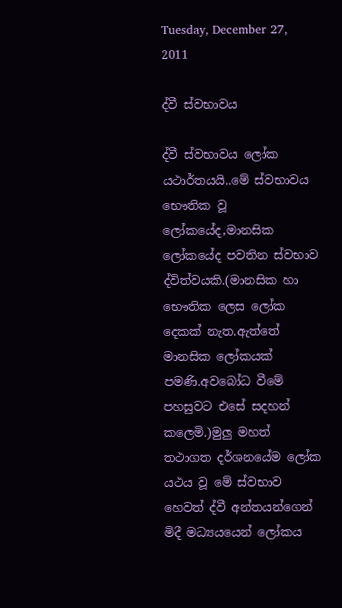Tuesday, December 27, 2011

ද්වී ස්වභාවය

ද්වී ස්වභාවය ලෝක යථාර්තයයි..මේ ස්වභාවය භෞතික වූ ලෝකයේද,මානසික ලෝකයේද පවතින ස්වභාව ද්විත්වයකි.(මානසික හා භෞතික ලෙස ලෝක දෙකක් නැත.ඇත්තේ මානසික ලෝකයක් පමණි.අවබෝධ වීමේ පහසුවට එසේ සදහන් කලෙමි.)මුලු මහත් තථාගත දර්ශනයේම ලෝක යථය වූ මේ ස්වභාව හෙවත් ද්වී අන්තයන්ගෙන් මිදී මධ්‍යයයෙන් ලෝකය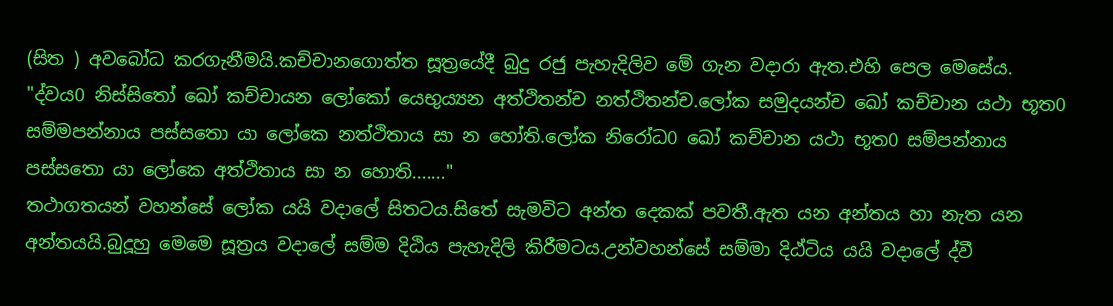(සිත ) අවබෝධ කරගැනීමයි.කච්චානගොත්ත සූත්‍රයේදී බුදු රජු පැහැදිලිව මේ ගැන වදාරා ඇත.එහි පෙල මෙසේය.
"ද්වය0 නිස්සිතෝ ඛෝ කච්චායන ලෝකෝ යෙභුය්‍යන අත්ථිතන්ච නත්ථිතන්ච.ලෝක සමුදයන්ච ඛෝ කච්චාන යථා භූත0 සම්මපන්නාය පස්සතො යා ලෝකෙ නත්ථිතාය සා න හෝති.ලෝක නිරෝධ0 ඛෝ කච්චාන යථා භූත0 සම්පන්නාය පස්සතො යා ලෝකෙ අත්ථිතාය සා න හොති......."
තථාගතයන් වහන්සේ ලෝක යයි වදාලේ සිතටය.සිතේ සැමවිට අන්ත දෙකක් පවතී.ඇත යන අන්තය හා නැත යන අන්තයයි.බුදූහු මෙමෙ සූත්‍රය වදාලේ සම්ම දිඨිය පැහැදිලි කිරීමටය.උන්වහන්සේ සම්මා දිඨ්ටිය යයි වදාලේ ද්වී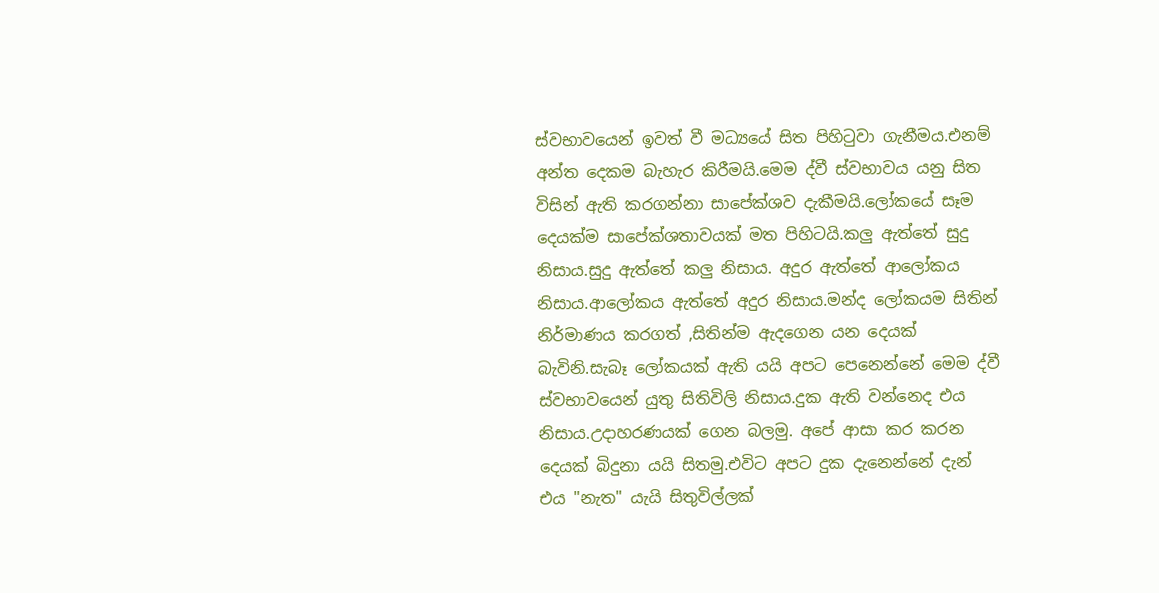ස්වභාවයෙන් ඉවත් වී මධ්‍යයේ සිත පිහිටුවා ගැනීමය.එනම් අන්ත දෙකම බැහැර කිරීමයි.මෙම ද්වී ස්වභාවය යනු සිත විසින් ඇති කරගන්නා සාපේක්ශව දැකීමයි.ලෝකයේ සෑම දෙයක්ම සාපේක්ශතාවයක් මත පිහිටයි.කලු ඇත්තේ සුදු නිසාය.සුදු ඇත්තේ කලු නිසාය. අදුර ඇත්තේ ආලෝකය නිසාය.ආලෝකය ඇත්තේ අදුර නිසාය.මන්ද ලෝකයම සිතින් නිර්මාණය කරගත් ,සිතින්ම ඇදගෙන යන දෙයක් බැවිනි.සැබෑ ලෝකයක් ඇති යයි අපට පෙනෙන්නේ මෙම ද්වී ස්වභාවයෙන් යුතු සිතිවිලි නිසාය.දුක ඇති වන්නෙද එය නිසාය.උදාහරණයක් ගෙන බලමු. අපේ ආසා කර කරන දෙයක් බිදුනා යයි සිතමු.එවිට අපට දුක දැනෙන්නේ දැන් එය "නැත" යැයි සිතුවිල්ලක්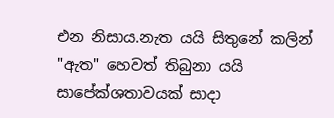එන නිසාය.නැත යයි සිතුනේ කලින් "ඇත" හෙවත් තිබුනා යයි සාපේක්ශතාවයක් සාදා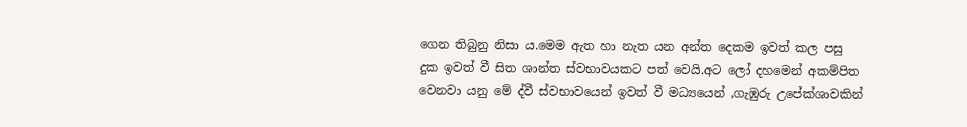ගෙන තිබුනු නිසා ය.මෙම ඇත හා නැත යන අන්ත දෙකම ඉවත් කල පසු දුක ඉවත් වී සිත ශාන්ත ස්වභාවයකට පත් වෙයි.අට ලෝ දහමෙන් අකම්පිත වෙනවා යනු මේ ද්වී ස්වභාවයෙන් ඉවත් වී මධ්‍යයෙන් ,ගැඹුරු උපේක්ශාවකින්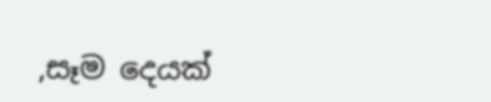,සෑම දෙයක්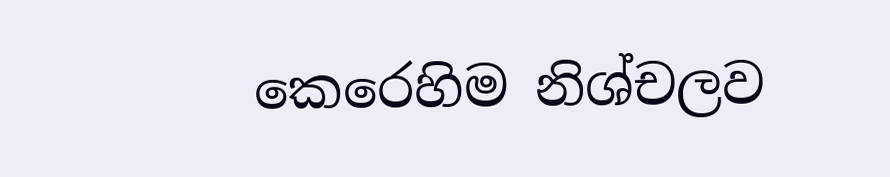කෙරෙහිම නිශ්චලව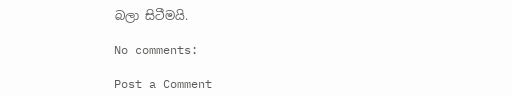බලා සිටීමයි.

No comments:

Post a Comment